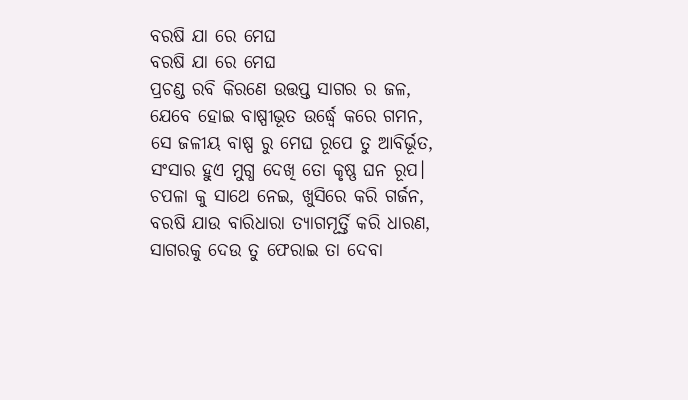ବରଷି ଯା ରେ ମେଘ
ବରଷି ଯା ରେ ମେଘ
ପ୍ରଚଣ୍ଡ ରବି କିରଣେ ଉତ୍ତପ୍ତ ସାଗର ର ଜଳ,
ଯେବେ ହୋଇ ବାଷ୍ପୀଭୂତ ଉର୍ଦ୍ଧ୍ବେ କରେ ଗମନ,
ସେ ଜଳୀୟ ବାଷ୍ପ ରୁ ମେଘ ରୂପେ ତୁ ଆବିର୍ଭୂତ,
ସଂସାର ହୁଏ ମୁଗ୍ଧ ଦେଖି ତୋ କୃଷ୍ଣ ଘନ ରୂପ।
ଚପଳା କୁ ସାଥେ ନେଇ, ଖୁସିରେ କରି ଗର୍ଜନ,
ବରଷି ଯାଉ ବାରିଧାରା ତ୍ୟାଗମୂର୍ତ୍ତି କରି ଧାରଣ,
ସାଗରକୁ ଦେଉ ତୁ ଫେରାଇ ତା ଦେବା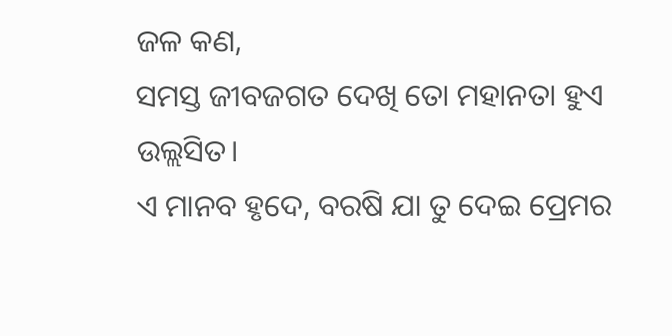ଜଳ କଣ,
ସମସ୍ତ ଜୀବଜଗତ ଦେଖି ତୋ ମହାନତା ହୁଏ ଉଲ୍ଲସିତ।
ଏ ମାନବ ହୃଦେ, ବରଷି ଯା ତୁ ଦେଇ ପ୍ରେମର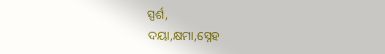ସ୍ପର୍ଶ,
ଦୟା,କ୍ଷମା,ସ୍ନେହ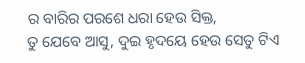ର ବାରିର ପରଶେ ଧରା ହେଉ ସିକ୍ତ,
ତୁ ଯେବେ ଆସୁ, ଦୁଇ ହୃଦୟେ ହେଉ ସେତୁ ଟିଏ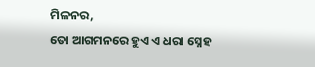ମିଳନର,
ତୋ ଆଗମନରେ ହୁଏ ଏ ଧରା ସ୍ନେହ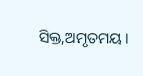ସିକ୍ତ,ଅମୃତମୟ।